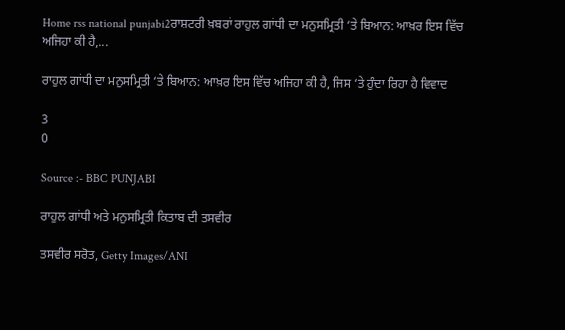Home rss national punjabi2ਰਾਸ਼ਟਰੀ ਖ਼ਬਰਾਂ ਰਾਹੁਲ ਗਾਂਧੀ ਦਾ ਮਨੁਸਮ੍ਰਿਤੀ ‘ਤੇ ਬਿਆਨ: ਆਖ਼ਰ ਇਸ ਵਿੱਚ ਅਜਿਹਾ ਕੀ ਹੈ,...

ਰਾਹੁਲ ਗਾਂਧੀ ਦਾ ਮਨੁਸਮ੍ਰਿਤੀ ‘ਤੇ ਬਿਆਨ: ਆਖ਼ਰ ਇਸ ਵਿੱਚ ਅਜਿਹਾ ਕੀ ਹੈ, ਜਿਸ ‘ਤੇ ਹੁੰਦਾ ਰਿਹਾ ਹੈ ਵਿਵਾਦ

3
0

Source :- BBC PUNJABI

ਰਾਹੁਲ ਗਾਂਧੀ ਅਤੇ ਮਨੁਸਮ੍ਰਿਤੀ ਕਿਤਾਬ ਦੀ ਤਸਵੀਰ

ਤਸਵੀਰ ਸਰੋਤ, Getty Images/ANI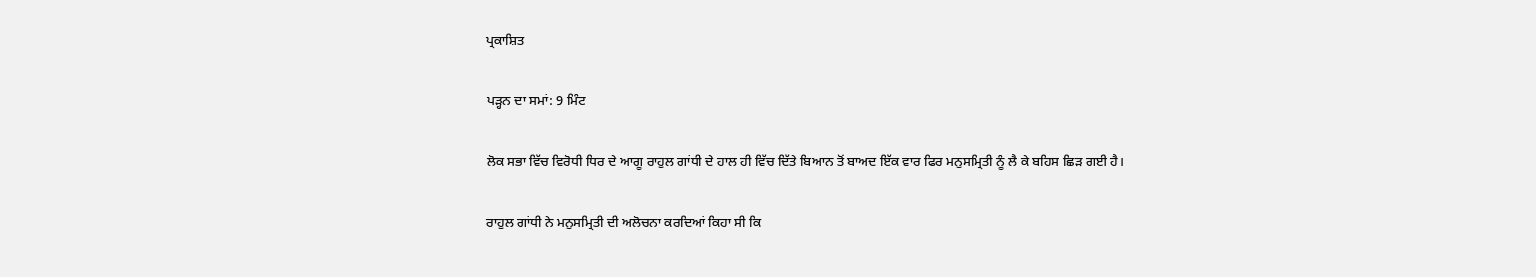ਪ੍ਰਕਾਸ਼ਿਤ

ਪੜ੍ਹਨ ਦਾ ਸਮਾਂ: 9 ਮਿੰਟ

ਲੋਕ ਸਭਾ ਵਿੱਚ ਵਿਰੋਧੀ ਧਿਰ ਦੇ ਆਗੂ ਰਾਹੁਲ ਗਾਂਧੀ ਦੇ ਹਾਲ ਹੀ ਵਿੱਚ ਦਿੱਤੇ ਬਿਆਨ ਤੋਂ ਬਾਅਦ ਇੱਕ ਵਾਰ ਫਿਰ ਮਨੁਸਮ੍ਰਿਤੀ ਨੂੰ ਲੈ ਕੇ ਬਹਿਸ ਛਿੜ ਗਈ ਹੈ।

ਰਾਹੁਲ ਗਾਂਧੀ ਨੇ ਮਨੁਸਮ੍ਰਿਤੀ ਦੀ ਅਲੋਚਨਾ ਕਰਦਿਆਂ ਕਿਹਾ ਸੀ ਕਿ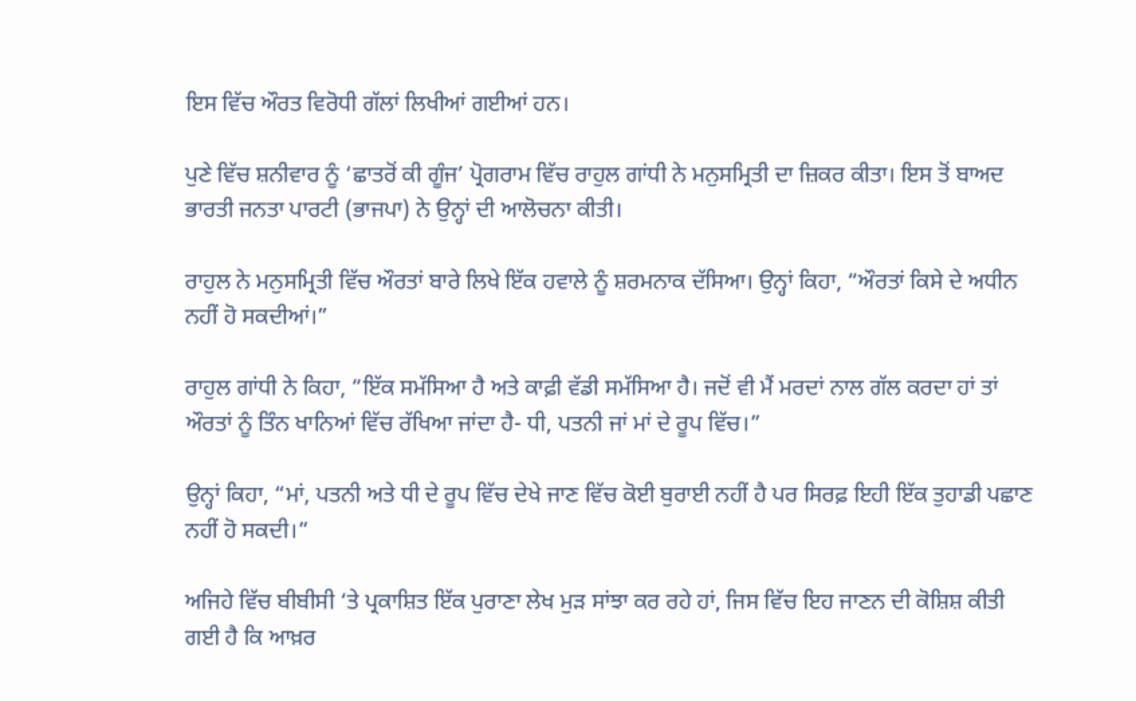ਇਸ ਵਿੱਚ ਔਰਤ ਵਿਰੋਧੀ ਗੱਲਾਂ ਲਿਖੀਆਂ ਗਈਆਂ ਹਨ।

ਪੁਣੇ ਵਿੱਚ ਸ਼ਨੀਵਾਰ ਨੂੰ ‘ਛਾਤਰੋਂ ਕੀ ਗੂੰਜ’ ਪ੍ਰੋਗਰਾਮ ਵਿੱਚ ਰਾਹੁਲ ਗਾਂਧੀ ਨੇ ਮਨੁਸਮ੍ਰਿਤੀ ਦਾ ਜ਼ਿਕਰ ਕੀਤਾ। ਇਸ ਤੋਂ ਬਾਅਦ ਭਾਰਤੀ ਜਨਤਾ ਪਾਰਟੀ (ਭਾਜਪਾ) ਨੇ ਉਨ੍ਹਾਂ ਦੀ ਆਲੋਚਨਾ ਕੀਤੀ।

ਰਾਹੁਲ ਨੇ ਮਨੁਸਮ੍ਰਿਤੀ ਵਿੱਚ ਔਰਤਾਂ ਬਾਰੇ ਲਿਖੇ ਇੱਕ ਹਵਾਲੇ ਨੂੰ ਸ਼ਰਮਨਾਕ ਦੱਸਿਆ। ਉਨ੍ਹਾਂ ਕਿਹਾ, “ਔਰਤਾਂ ਕਿਸੇ ਦੇ ਅਧੀਨ ਨਹੀਂ ਹੋ ਸਕਦੀਆਂ।”

ਰਾਹੁਲ ਗਾਂਧੀ ਨੇ ਕਿਹਾ, “ਇੱਕ ਸਮੱਸਿਆ ਹੈ ਅਤੇ ਕਾਫ਼ੀ ਵੱਡੀ ਸਮੱਸਿਆ ਹੈ। ਜਦੋਂ ਵੀ ਮੈਂ ਮਰਦਾਂ ਨਾਲ ਗੱਲ ਕਰਦਾ ਹਾਂ ਤਾਂ ਔਰਤਾਂ ਨੂੰ ਤਿੰਨ ਖਾਨਿਆਂ ਵਿੱਚ ਰੱਖਿਆ ਜਾਂਦਾ ਹੈ- ਧੀ, ਪਤਨੀ ਜਾਂ ਮਾਂ ਦੇ ਰੂਪ ਵਿੱਚ।”

ਉਨ੍ਹਾਂ ਕਿਹਾ, “ਮਾਂ, ਪਤਨੀ ਅਤੇ ਧੀ ਦੇ ਰੂਪ ਵਿੱਚ ਦੇਖੇ ਜਾਣ ਵਿੱਚ ਕੋਈ ਬੁਰਾਈ ਨਹੀਂ ਹੈ ਪਰ ਸਿਰਫ਼ ਇਹੀ ਇੱਕ ਤੁਹਾਡੀ ਪਛਾਣ ਨਹੀਂ ਹੋ ਸਕਦੀ।”

ਅਜਿਹੇ ਵਿੱਚ ਬੀਬੀਸੀ ‘ਤੇ ਪ੍ਰਕਾਸ਼ਿਤ ਇੱਕ ਪੁਰਾਣਾ ਲੇਖ ਮੁੜ ਸਾਂਝਾ ਕਰ ਰਹੇ ਹਾਂ, ਜਿਸ ਵਿੱਚ ਇਹ ਜਾਣਨ ਦੀ ਕੋਸ਼ਿਸ਼ ਕੀਤੀ ਗਈ ਹੈ ਕਿ ਆਖ਼ਰ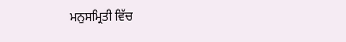ਮਨੁਸਮ੍ਰਿਤੀ ਵਿੱਚ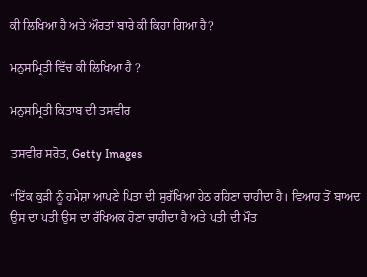ਕੀ ਲਿਖਿਆ ਹੈ ਅਤੇ ਔਰਤਾਂ ਬਾਰੇ ਕੀ ਕਿਹਾ ਗਿਆ ਹੈ?

ਮਨੁਸਮ੍ਰਿਤੀ ਵਿੱਚ ਕੀ ਲਿਖਿਆ ਹੈ ?

ਮਨੁਸਮ੍ਰਿਤੀ ਕਿਤਾਬ ਦੀ ਤਸਵੀਰ

ਤਸਵੀਰ ਸਰੋਤ, Getty Images

“ਇੱਕ ਕੁੜੀ ਨੂੰ ਹਮੇਸ਼ਾ ਆਪਣੇ ਪਿਤਾ ਦੀ ਸੁਰੱਖਿਆ ਹੇਠ ਰਹਿਣਾ ਚਾਹੀਦਾ ਹੈ। ਵਿਆਹ ਤੋਂ ਬਾਅਦ ਉਸ ਦਾ ਪਤੀ ਉਸ ਦਾ ਰੱਖਿਅਕ ਹੋਣਾ ਚਾਹੀਦਾ ਹੈ ਅਤੇ ਪਤੀ ਦੀ ਮੌਤ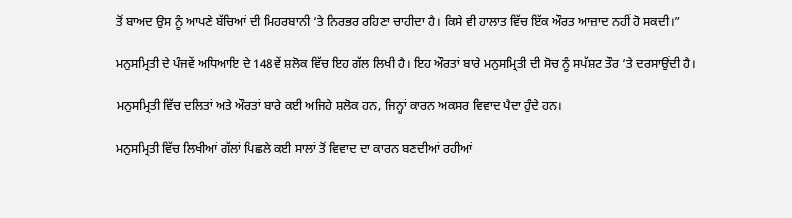ਤੋਂ ਬਾਅਦ ਉਸ ਨੂੰ ਆਪਣੇ ਬੱਚਿਆਂ ਦੀ ਮਿਹਰਬਾਨੀ ‘ਤੇ ਨਿਰਭਰ ਰਹਿਣਾ ਚਾਹੀਦਾ ਹੈ। ਕਿਸੇ ਵੀ ਹਾਲਾਤ ਵਿੱਚ ਇੱਕ ਔਰਤ ਆਜ਼ਾਦ ਨਹੀਂ ਹੋ ਸਕਦੀ।”

ਮਨੁਸਮ੍ਰਿਤੀ ਦੇ ਪੰਜਵੇਂ ਅਧਿਆਇ ਦੇ 148ਵੇਂ ਸ਼ਲੋਕ ਵਿੱਚ ਇਹ ਗੱਲ ਲਿਖੀ ਹੈ। ਇਹ ਔਰਤਾਂ ਬਾਰੇ ਮਨੁਸਮ੍ਰਿਤੀ ਦੀ ਸੋਚ ਨੂੰ ਸਪੱਸ਼ਟ ਤੌਰ ‘ਤੇ ਦਰਸਾਉਂਦੀ ਹੈ।

ਮਨੁਸਮ੍ਰਿਤੀ ਵਿੱਚ ਦਲਿਤਾਂ ਅਤੇ ਔਰਤਾਂ ਬਾਰੇ ਕਈ ਅਜਿਹੇ ਸ਼ਲੋਕ ਹਨ, ਜਿਨ੍ਹਾਂ ਕਾਰਨ ਅਕਸਰ ਵਿਵਾਦ ਪੈਦਾ ਹੁੰਦੇ ਹਨ।

ਮਨੁਸਮ੍ਰਿਤੀ ਵਿੱਚ ਲਿਖੀਆਂ ਗੱਲਾਂ ਪਿਛਲੇ ਕਈ ਸਾਲਾਂ ਤੋਂ ਵਿਵਾਦ ਦਾ ਕਾਰਨ ਬਣਦੀਆਂ ਰਹੀਆਂ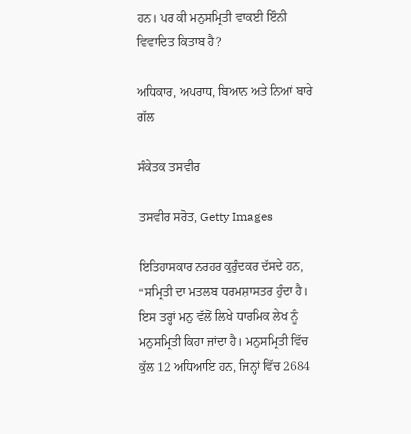ਹਨ। ਪਰ ਕੀ ਮਨੁਸਮ੍ਰਿਤੀ ਵਾਕਈ ਇੰਨੀ ਵਿਵਾਦਿਤ ਕਿਤਾਬ ਹੈ?

ਅਧਿਕਾਰ, ਅਪਰਾਧ, ਬਿਆਨ ਅਤੇ ਨਿਆਂ ਬਾਰੇ ਗੱਲ

ਸੰਕੇਤਕ ਤਸਵੀਰ

ਤਸਵੀਰ ਸਰੋਤ, Getty Images

ਇਤਿਹਾਸਕਾਰ ਨਰਹਰ ਕੁਰੁੰਦਕਰ ਦੱਸਦੇ ਹਨ, “ਸਮ੍ਰਿਤੀ ਦਾ ਮਤਲਬ ਧਰਮਸ਼ਾਸਤਰ ਹੁੰਦਾ ਹੈ। ਇਸ ਤਰ੍ਹਾਂ ਮਨੁ ਵੱਲੋਂ ਲਿਖੇ ਧਾਰਮਿਕ ਲੇਖ ਨੂੰ ਮਨੁਸਮ੍ਰਿਤੀ ਕਿਹਾ ਜਾਂਦਾ ਹੈ। ਮਨੁਸਮ੍ਰਿਤੀ ਵਿੱਚ ਕੁੱਲ 12 ਅਧਿਆਇ ਹਨ, ਜਿਨ੍ਹਾਂ ਵਿੱਚ 2684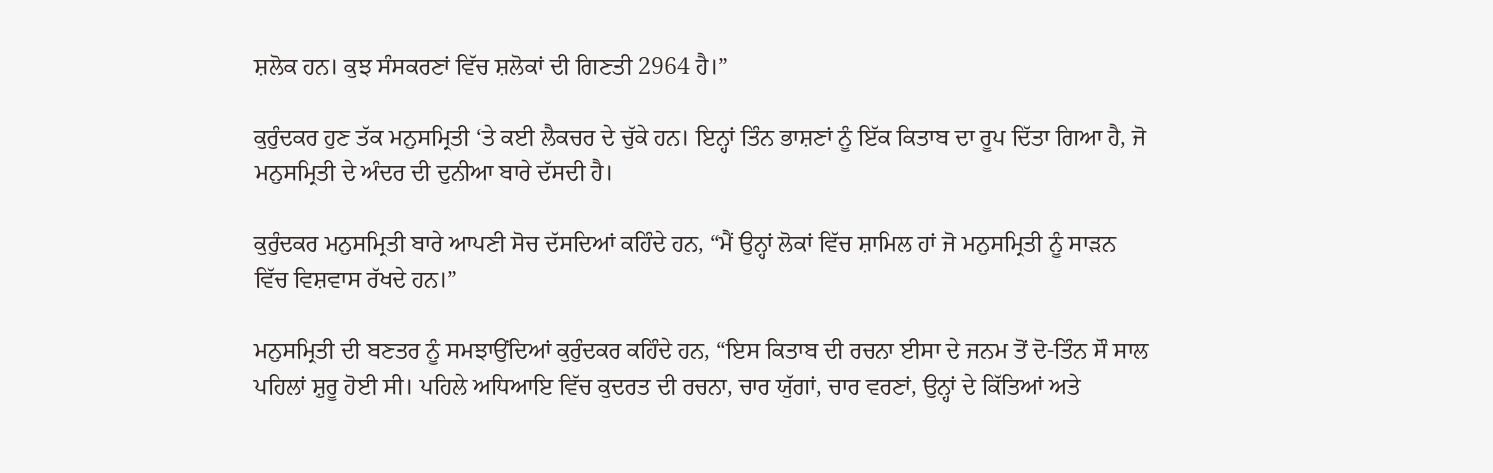ਸ਼ਲੋਕ ਹਨ। ਕੁਝ ਸੰਸਕਰਣਾਂ ਵਿੱਚ ਸ਼ਲੋਕਾਂ ਦੀ ਗਿਣਤੀ 2964 ਹੈ।”

ਕੁਰੁੰਦਕਰ ਹੁਣ ਤੱਕ ਮਨੁਸਮ੍ਰਿਤੀ ‘ਤੇ ਕਈ ਲੈਕਚਰ ਦੇ ਚੁੱਕੇ ਹਨ। ਇਨ੍ਹਾਂ ਤਿੰਨ ਭਾਸ਼ਣਾਂ ਨੂੰ ਇੱਕ ਕਿਤਾਬ ਦਾ ਰੂਪ ਦਿੱਤਾ ਗਿਆ ਹੈ, ਜੋ ਮਨੁਸਮ੍ਰਿਤੀ ਦੇ ਅੰਦਰ ਦੀ ਦੁਨੀਆ ਬਾਰੇ ਦੱਸਦੀ ਹੈ।

ਕੁਰੁੰਦਕਰ ਮਨੁਸਮ੍ਰਿਤੀ ਬਾਰੇ ਆਪਣੀ ਸੋਚ ਦੱਸਦਿਆਂ ਕਹਿੰਦੇ ਹਨ, “ਮੈਂ ਉਨ੍ਹਾਂ ਲੋਕਾਂ ਵਿੱਚ ਸ਼ਾਮਿਲ ਹਾਂ ਜੋ ਮਨੁਸਮ੍ਰਿਤੀ ਨੂੰ ਸਾੜਨ ਵਿੱਚ ਵਿਸ਼ਵਾਸ ਰੱਖਦੇ ਹਨ।”

ਮਨੁਸਮ੍ਰਿਤੀ ਦੀ ਬਣਤਰ ਨੂੰ ਸਮਝਾਉਂਦਿਆਂ ਕੁਰੁੰਦਕਰ ਕਹਿੰਦੇ ਹਨ, “ਇਸ ਕਿਤਾਬ ਦੀ ਰਚਨਾ ਈਸਾ ਦੇ ਜਨਮ ਤੋਂ ਦੋ-ਤਿੰਨ ਸੌ ਸਾਲ ਪਹਿਲਾਂ ਸ਼ੁਰੂ ਹੋਈ ਸੀ। ਪਹਿਲੇ ਅਧਿਆਇ ਵਿੱਚ ਕੁਦਰਤ ਦੀ ਰਚਨਾ, ਚਾਰ ਯੁੱਗਾਂ, ਚਾਰ ਵਰਣਾਂ, ਉਨ੍ਹਾਂ ਦੇ ਕਿੱਤਿਆਂ ਅਤੇ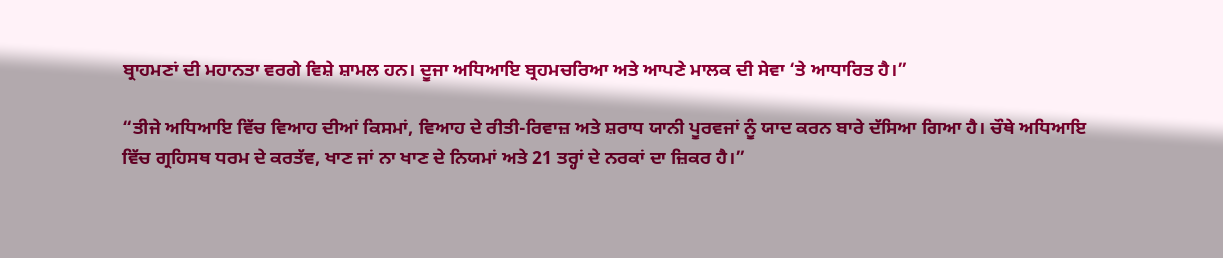ਬ੍ਰਾਹਮਣਾਂ ਦੀ ਮਹਾਨਤਾ ਵਰਗੇ ਵਿਸ਼ੇ ਸ਼ਾਮਲ ਹਨ। ਦੂਜਾ ਅਧਿਆਇ ਬ੍ਰਹਮਚਰਿਆ ਅਤੇ ਆਪਣੇ ਮਾਲਕ ਦੀ ਸੇਵਾ ‘ਤੇ ਆਧਾਰਿਤ ਹੈ।”

“ਤੀਜੇ ਅਧਿਆਇ ਵਿੱਚ ਵਿਆਹ ਦੀਆਂ ਕਿਸਮਾਂ, ਵਿਆਹ ਦੇ ਰੀਤੀ-ਰਿਵਾਜ਼ ਅਤੇ ਸ਼ਰਾਧ ਯਾਨੀ ਪੂਰਵਜਾਂ ਨੂੰ ਯਾਦ ਕਰਨ ਬਾਰੇ ਦੱਸਿਆ ਗਿਆ ਹੈ। ਚੌਥੇ ਅਧਿਆਇ ਵਿੱਚ ਗ੍ਰਹਿਸਥ ਧਰਮ ਦੇ ਕਰਤੱਵ, ਖਾਣ ਜਾਂ ਨਾ ਖਾਣ ਦੇ ਨਿਯਮਾਂ ਅਤੇ 21 ਤਰ੍ਹਾਂ ਦੇ ਨਰਕਾਂ ਦਾ ਜ਼ਿਕਰ ਹੈ।”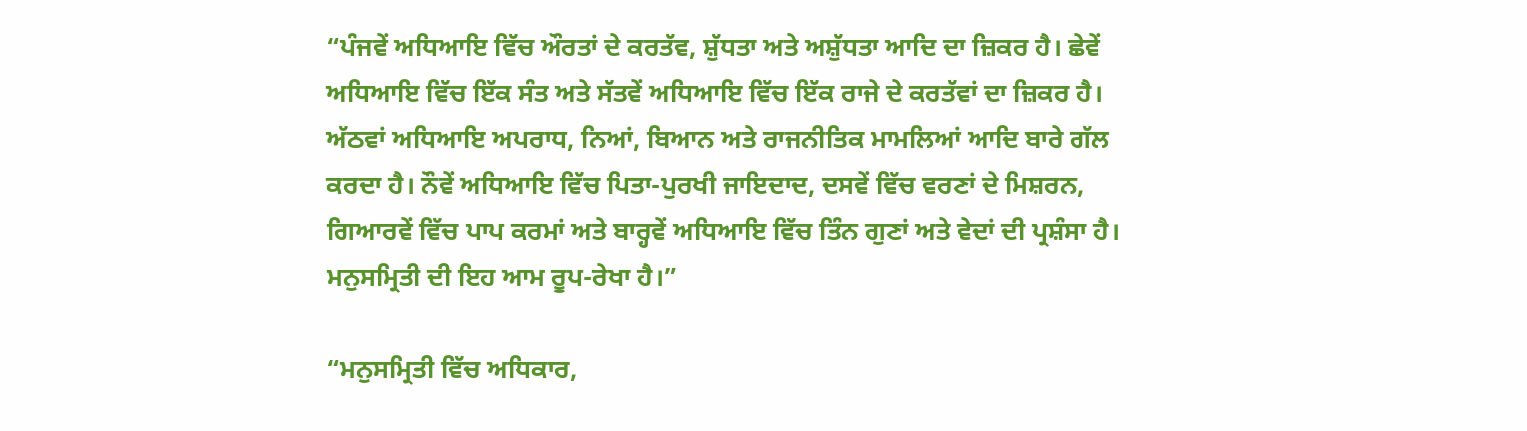“ਪੰਜਵੇਂ ਅਧਿਆਇ ਵਿੱਚ ਔਰਤਾਂ ਦੇ ਕਰਤੱਵ, ਸ਼ੁੱਧਤਾ ਅਤੇ ਅਸ਼ੁੱਧਤਾ ਆਦਿ ਦਾ ਜ਼ਿਕਰ ਹੈ। ਛੇਵੇਂ ਅਧਿਆਇ ਵਿੱਚ ਇੱਕ ਸੰਤ ਅਤੇ ਸੱਤਵੇਂ ਅਧਿਆਇ ਵਿੱਚ ਇੱਕ ਰਾਜੇ ਦੇ ਕਰਤੱਵਾਂ ਦਾ ਜ਼ਿਕਰ ਹੈ। ਅੱਠਵਾਂ ਅਧਿਆਇ ਅਪਰਾਧ, ਨਿਆਂ, ਬਿਆਨ ਅਤੇ ਰਾਜਨੀਤਿਕ ਮਾਮਲਿਆਂ ਆਦਿ ਬਾਰੇ ਗੱਲ ਕਰਦਾ ਹੈ। ਨੌਵੇਂ ਅਧਿਆਇ ਵਿੱਚ ਪਿਤਾ-ਪੁਰਖੀ ਜਾਇਦਾਦ, ਦਸਵੇਂ ਵਿੱਚ ਵਰਣਾਂ ਦੇ ਮਿਸ਼ਰਨ, ਗਿਆਰਵੇਂ ਵਿੱਚ ਪਾਪ ਕਰਮਾਂ ਅਤੇ ਬਾਰ੍ਹਵੇਂ ਅਧਿਆਇ ਵਿੱਚ ਤਿੰਨ ਗੁਣਾਂ ਅਤੇ ਵੇਦਾਂ ਦੀ ਪ੍ਰਸ਼ੰਸਾ ਹੈ। ਮਨੁਸਮ੍ਰਿਤੀ ਦੀ ਇਹ ਆਮ ਰੂਪ-ਰੇਖਾ ਹੈ।”

“ਮਨੁਸਮ੍ਰਿਤੀ ਵਿੱਚ ਅਧਿਕਾਰ,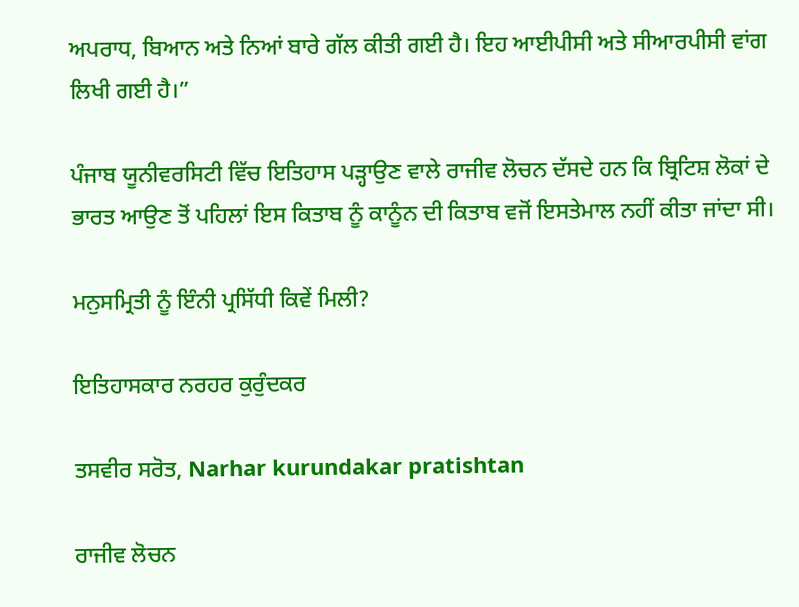ਅਪਰਾਧ, ਬਿਆਨ ਅਤੇ ਨਿਆਂ ਬਾਰੇ ਗੱਲ ਕੀਤੀ ਗਈ ਹੈ। ਇਹ ਆਈਪੀਸੀ ਅਤੇ ਸੀਆਰਪੀਸੀ ਵਾਂਗ ਲਿਖੀ ਗਈ ਹੈ।”

ਪੰਜਾਬ ਯੂਨੀਵਰਸਿਟੀ ਵਿੱਚ ਇਤਿਹਾਸ ਪੜ੍ਹਾਉਣ ਵਾਲੇ ਰਾਜੀਵ ਲੋਚਨ ਦੱਸਦੇ ਹਨ ਕਿ ਬ੍ਰਿਟਿਸ਼ ਲੋਕਾਂ ਦੇ ਭਾਰਤ ਆਉਣ ਤੋਂ ਪਹਿਲਾਂ ਇਸ ਕਿਤਾਬ ਨੂੰ ਕਾਨੂੰਨ ਦੀ ਕਿਤਾਬ ਵਜੋਂ ਇਸਤੇਮਾਲ ਨਹੀਂ ਕੀਤਾ ਜਾਂਦਾ ਸੀ।

ਮਨੁਸਮ੍ਰਿਤੀ ਨੂੰ ਇੰਨੀ ਪ੍ਰਸਿੱਧੀ ਕਿਵੇਂ ਮਿਲੀ?

ਇਤਿਹਾਸਕਾਰ ਨਰਹਰ ਕੁਰੁੰਦਕਰ

ਤਸਵੀਰ ਸਰੋਤ, Narhar kurundakar pratishtan

ਰਾਜੀਵ ਲੋਚਨ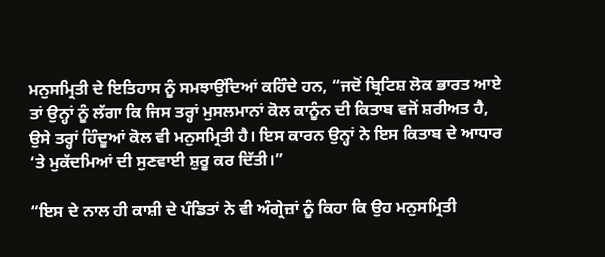ਮਨੁਸਮ੍ਰਿਤੀ ਦੇ ਇਤਿਹਾਸ ਨੂੰ ਸਮਝਾਉਂਦਿਆਂ ਕਹਿੰਦੇ ਹਨ, “ਜਦੋਂ ਬ੍ਰਿਟਿਸ਼ ਲੋਕ ਭਾਰਤ ਆਏ ਤਾਂ ਉਨ੍ਹਾਂ ਨੂੰ ਲੱਗਾ ਕਿ ਜਿਸ ਤਰ੍ਹਾਂ ਮੁਸਲਮਾਨਾਂ ਕੋਲ ਕਾਨੂੰਨ ਦੀ ਕਿਤਾਬ ਵਜੋਂ ਸ਼ਰੀਅਤ ਹੈ, ਉਸੇ ਤਰ੍ਹਾਂ ਹਿੰਦੂਆਂ ਕੋਲ ਵੀ ਮਨੁਸਮ੍ਰਿਤੀ ਹੈ। ਇਸ ਕਾਰਨ ਉਨ੍ਹਾਂ ਨੇ ਇਸ ਕਿਤਾਬ ਦੇ ਆਧਾਰ ‘ਤੇ ਮੁਕੱਦਮਿਆਂ ਦੀ ਸੁਣਵਾਈ ਸ਼ੁਰੂ ਕਰ ਦਿੱਤੀ।”

“ਇਸ ਦੇ ਨਾਲ ਹੀ ਕਾਸ਼ੀ ਦੇ ਪੰਡਿਤਾਂ ਨੇ ਵੀ ਅੰਗ੍ਰੇਜ਼ਾਂ ਨੂੰ ਕਿਹਾ ਕਿ ਉਹ ਮਨੁਸਮ੍ਰਿਤੀ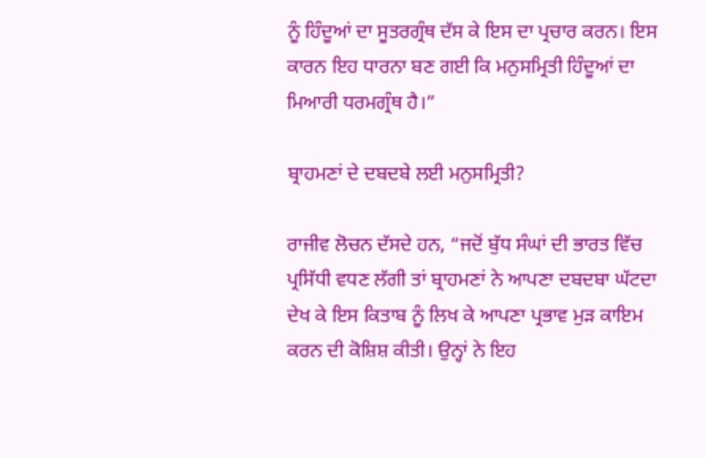ਨੂੰ ਹਿੰਦੂਆਂ ਦਾ ਸੂਤਰਗ੍ਰੰਥ ਦੱਸ ਕੇ ਇਸ ਦਾ ਪ੍ਰਚਾਰ ਕਰਨ। ਇਸ ਕਾਰਨ ਇਹ ਧਾਰਨਾ ਬਣ ਗਈ ਕਿ ਮਨੁਸਮ੍ਰਿਤੀ ਹਿੰਦੂਆਂ ਦਾ ਮਿਆਰੀ ਧਰਮਗ੍ਰੰਥ ਹੈ।”

ਬ੍ਰਾਹਮਣਾਂ ਦੇ ਦਬਦਬੇ ਲਈ ਮਨੁਸਮ੍ਰਿਤੀ?

ਰਾਜੀਵ ਲੋਚਨ ਦੱਸਦੇ ਹਨ, “ਜਦੋਂ ਬੁੱਧ ਸੰਘਾਂ ਦੀ ਭਾਰਤ ਵਿੱਚ ਪ੍ਰਸਿੱਧੀ ਵਧਣ ਲੱਗੀ ਤਾਂ ਬ੍ਰਾਹਮਣਾਂ ਨੇ ਆਪਣਾ ਦਬਦਬਾ ਘੱਟਦਾ ਦੇਖ ਕੇ ਇਸ ਕਿਤਾਬ ਨੂੰ ਲਿਖ ਕੇ ਆਪਣਾ ਪ੍ਰਭਾਵ ਮੁੜ ਕਾਇਮ ਕਰਨ ਦੀ ਕੋਸ਼ਿਸ਼ ਕੀਤੀ। ਉਨ੍ਹਾਂ ਨੇ ਇਹ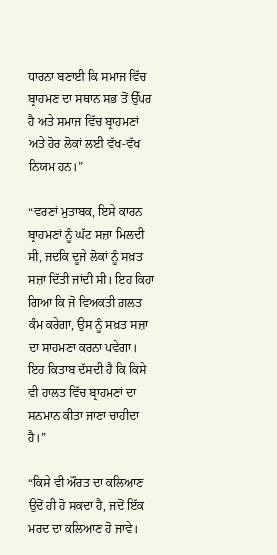ਧਾਰਨਾ ਬਣਾਈ ਕਿ ਸਮਾਜ ਵਿੱਚ ਬ੍ਰਾਹਮਣ ਦਾ ਸਥਾਨ ਸਭ ਤੋਂ ਉੱਪਰ ਹੈ ਅਤੇ ਸਮਾਜ ਵਿੱਚ ਬ੍ਰਾਹਮਣਾਂ ਅਤੇ ਹੋਰ ਲੋਕਾਂ ਲਈ ਵੱਖ-ਵੱਖ ਨਿਯਮ ਹਨ।”

“ਵਰਣਾਂ ਮੁਤਾਬਕ, ਇਸੇ ਕਾਰਨ ਬ੍ਰਾਹਮਣਾਂ ਨੂੰ ਘੱਟ ਸਜ਼ਾ ਮਿਲਦੀ ਸੀ, ਜਦਕਿ ਦੂਜੇ ਲੋਕਾਂ ਨੂੰ ਸਖ਼ਤ ਸਜ਼ਾ ਦਿੱਤੀ ਜਾਂਦੀ ਸੀ। ਇਹ ਕਿਹਾ ਗਿਆ ਕਿ ਜੋ ਵਿਅਕਤੀ ਗ਼ਲਤ ਕੰਮ ਕਰੇਗਾ, ਉਸ ਨੂੰ ਸਖ਼ਤ ਸਜ਼ਾ ਦਾ ਸਾਹਮਣਾ ਕਰਨਾ ਪਵੇਗਾ। ਇਹ ਕਿਤਾਬ ਦੱਸਦੀ ਹੈ ਕਿ ਕਿਸੇ ਵੀ ਹਾਲਤ ਵਿੱਚ ਬ੍ਰਾਹਮਣਾਂ ਦਾ ਸਨਮਾਨ ਕੀਤਾ ਜਾਣਾ ਚਾਹੀਦਾ ਹੈ।”

“ਕਿਸੇ ਵੀ ਔਰਤ ਦਾ ਕਲਿਆਣ ਉਦੋਂ ਹੀ ਹੋ ਸਕਦਾ ਹੈ, ਜਦੋਂ ਇੱਕ ਮਰਦ ਦਾ ਕਲਿਆਣ ਹੋ ਜਾਵੇ।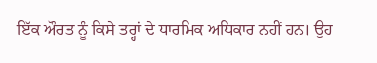ਇੱਕ ਔਰਤ ਨੂੰ ਕਿਸੇ ਤਰ੍ਹਾਂ ਦੇ ਧਾਰਮਿਕ ਅਧਿਕਾਰ ਨਹੀਂ ਹਨ। ਉਹ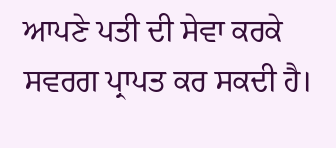ਆਪਣੇ ਪਤੀ ਦੀ ਸੇਵਾ ਕਰਕੇ ਸਵਰਗ ਪ੍ਰਾਪਤ ਕਰ ਸਕਦੀ ਹੈ।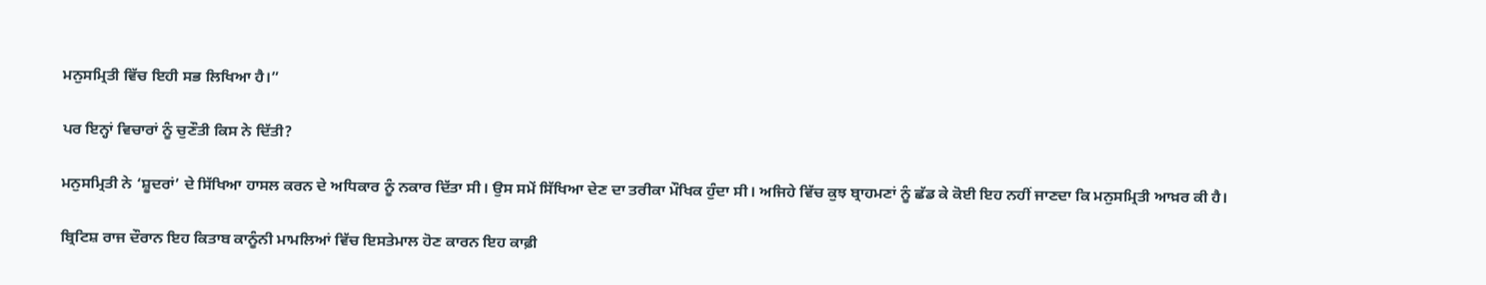ਮਨੁਸਮ੍ਰਿਤੀ ਵਿੱਚ ਇਹੀ ਸਭ ਲਿਖਿਆ ਹੈ।”

ਪਰ ਇਨ੍ਹਾਂ ਵਿਚਾਰਾਂ ਨੂੰ ਚੁਣੌਤੀ ਕਿਸ ਨੇ ਦਿੱਤੀ?

ਮਨੁਸਮ੍ਰਿਤੀ ਨੇ ‘ਸ਼ੂਦਰਾਂ’ ਦੇ ਸਿੱਖਿਆ ਹਾਸਲ ਕਰਨ ਦੇ ਅਧਿਕਾਰ ਨੂੰ ਨਕਾਰ ਦਿੱਤਾ ਸੀ। ਉਸ ਸਮੇਂ ਸਿੱਖਿਆ ਦੇਣ ਦਾ ਤਰੀਕਾ ਮੌਖਿਕ ਹੁੰਦਾ ਸੀ। ਅਜਿਹੇ ਵਿੱਚ ਕੁਝ ਬ੍ਰਾਹਮਣਾਂ ਨੂੰ ਛੱਡ ਕੇ ਕੋਈ ਇਹ ਨਹੀਂ ਜਾਣਦਾ ਕਿ ਮਨੁਸਮ੍ਰਿਤੀ ਆਖ਼ਰ ਕੀ ਹੈ।

ਬ੍ਰਿਟਿਸ਼ ਰਾਜ ਦੌਰਾਨ ਇਹ ਕਿਤਾਬ ਕਾਨੂੰਨੀ ਮਾਮਲਿਆਂ ਵਿੱਚ ਇਸਤੇਮਾਲ ਹੋਣ ਕਾਰਨ ਇਹ ਕਾਫ਼ੀ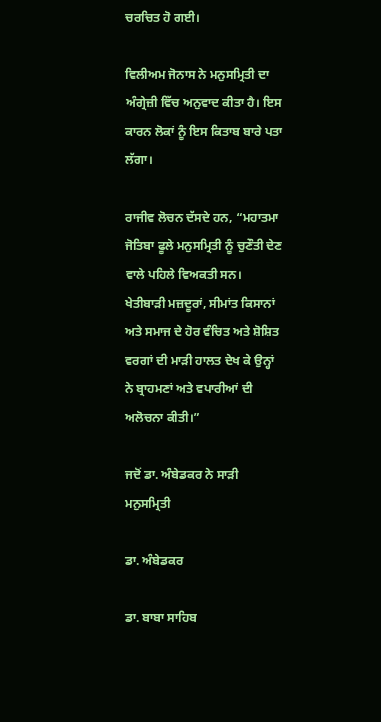ਚਰਚਿਤ ਹੋ ਗਈ।

ਵਿਲੀਅਮ ਜੋਨਾਸ ਨੇ ਮਨੁਸਮ੍ਰਿਤੀ ਦਾ ਅੰਗ੍ਰੇਜ਼ੀ ਵਿੱਚ ਅਨੁਵਾਦ ਕੀਤਾ ਹੈ। ਇਸ ਕਾਰਨ ਲੋਕਾਂ ਨੂੰ ਇਸ ਕਿਤਾਬ ਬਾਰੇ ਪਤਾ ਲੱਗਾ।

ਰਾਜੀਵ ਲੋਚਨ ਦੱਸਦੇ ਹਨ, “ਮਹਾਤਮਾ ਜੋਤਿਬਾ ਫੂਲੇ ਮਨੁਸਮ੍ਰਿਤੀ ਨੂੰ ਚੁਣੌਤੀ ਦੇਣ ਵਾਲੇ ਪਹਿਲੇ ਵਿਅਕਤੀ ਸਨ। ਖੇਤੀਬਾੜੀ ਮਜ਼ਦੂਰਾਂ, ਸੀਮਾਂਤ ਕਿਸਾਨਾਂ ਅਤੇ ਸਮਾਜ ਦੇ ਹੋਰ ਵੰਚਿਤ ਅਤੇ ਸ਼ੋਸ਼ਿਤ ਵਰਗਾਂ ਦੀ ਮਾੜੀ ਹਾਲਤ ਦੇਖ ਕੇ ਉਨ੍ਹਾਂ ਨੇ ਬ੍ਰਾਹਮਣਾਂ ਅਤੇ ਵਪਾਰੀਆਂ ਦੀ ਅਲੋਚਨਾ ਕੀਤੀ।”

ਜਦੋਂ ਡਾ. ਅੰਬੇਡਕਰ ਨੇ ਸਾੜੀ ਮਨੁਸਮ੍ਰਿਤੀ

ਡਾ. ਅੰਬੇਡਕਰ

ਡਾ. ਬਾਬਾ ਸਾਹਿਬ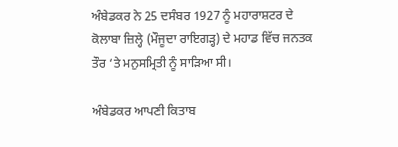ਅੰਬੇਡਕਰ ਨੇ 25 ਦਸੰਬਰ 1927 ਨੂੰ ਮਹਾਰਾਸ਼ਟਰ ਦੇ ਕੋਲਾਬਾ ਜ਼ਿਲ੍ਹੇ (ਮੌਜੂਦਾ ਰਾਇਗੜ੍ਹ) ਦੇ ਮਹਾਡ ਵਿੱਚ ਜਨਤਕ ਤੌਰ ‘ਤੇ ਮਨੁਸਮ੍ਰਿਤੀ ਨੂੰ ਸਾੜਿਆ ਸੀ।

ਅੰਬੇਡਕਰ ਆਪਣੀ ਕਿਤਾਬ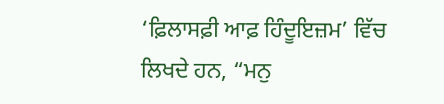‘ਫ਼ਿਲਾਸਫ਼ੀ ਆਫ਼ ਹਿੰਦੂਇਜ਼ਮ’ ਵਿੱਚ ਲਿਖਦੇ ਹਨ, “ਮਨੁ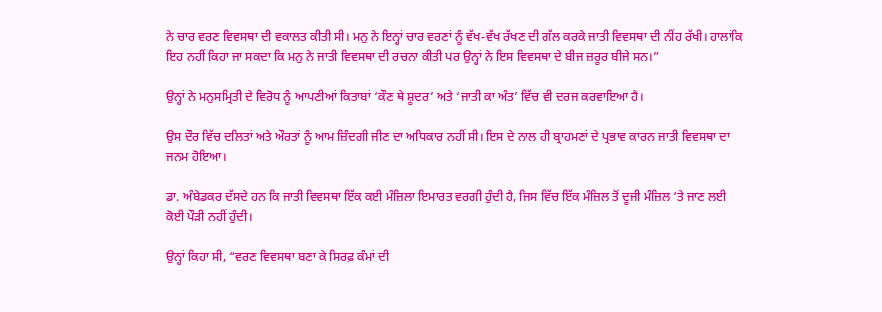ਨੇ ਚਾਰ ਵਰਣ ਵਿਵਸਥਾ ਦੀ ਵਕਾਲਤ ਕੀਤੀ ਸੀ। ਮਨੁ ਨੇ ਇਨ੍ਹਾਂ ਚਾਰ ਵਰਣਾਂ ਨੂੰ ਵੱਖ-ਵੱਖ ਰੱਖਣ ਦੀ ਗੱਲ ਕਰਕੇ ਜਾਤੀ ਵਿਵਸਥਾ ਦੀ ਨੀਂਹ ਰੱਖੀ। ਹਾਲਾਂਕਿ ਇਹ ਨਹੀਂ ਕਿਹਾ ਜਾ ਸਕਦਾ ਕਿ ਮਨੁ ਨੇ ਜਾਤੀ ਵਿਵਸਥਾ ਦੀ ਰਚਨਾ ਕੀਤੀ ਪਰ ਉਨ੍ਹਾਂ ਨੇ ਇਸ ਵਿਵਸਥਾ ਦੇ ਬੀਜ ਜ਼ਰੂਰ ਬੀਜੇ ਸਨ।”

ਉਨ੍ਹਾਂ ਨੇ ਮਨੁਸਮ੍ਰਿਤੀ ਦੇ ਵਿਰੋਧ ਨੂੰ ਆਪਣੀਆਂ ਕਿਤਾਬਾਂ ‘ਕੌਣ ਥੇ ਸ਼ੂਦਰ’ ਅਤੇ ‘ਜਾਤੀ ਕਾ ਅੰਤ’ ਵਿੱਚ ਵੀ ਦਰਜ ਕਰਵਾਇਆ ਹੈ।

ਉਸ ਦੌਰ ਵਿੱਚ ਦਲਿਤਾਂ ਅਤੇ ਔਰਤਾਂ ਨੂੰ ਆਮ ਜ਼ਿੰਦਗੀ ਜੀਣ ਦਾ ਅਧਿਕਾਰ ਨਹੀਂ ਸੀ। ਇਸ ਦੇ ਨਾਲ ਹੀ ਬ੍ਰਾਹਮਣਾਂ ਦੇ ਪ੍ਰਭਾਵ ਕਾਰਨ ਜਾਤੀ ਵਿਵਸਥਾ ਦਾ ਜਨਮ ਹੋਇਆ।

ਡਾ. ਅੰਬੇਡਕਰ ਦੱਸਦੇ ਹਨ ਕਿ ਜਾਤੀ ਵਿਵਸਥਾ ਇੱਕ ਕਈ ਮੰਜ਼ਿਲਾ ਇਮਾਰਤ ਵਰਗੀ ਹੁੰਦੀ ਹੈ, ਜਿਸ ਵਿੱਚ ਇੱਕ ਮੰਜ਼ਿਲ ਤੋਂ ਦੂਜੀ ਮੰਜ਼ਿਲ ‘ਤੇ ਜਾਣ ਲਈ ਕੋਈ ਪੌੜੀ ਨਹੀਂ ਹੁੰਦੀ।

ਉਨ੍ਹਾਂ ਕਿਹਾ ਸੀ, “ਵਰਣ ਵਿਵਸਥਾ ਬਣਾ ਕੇ ਸਿਰਫ਼ ਕੰਮਾਂ ਦੀ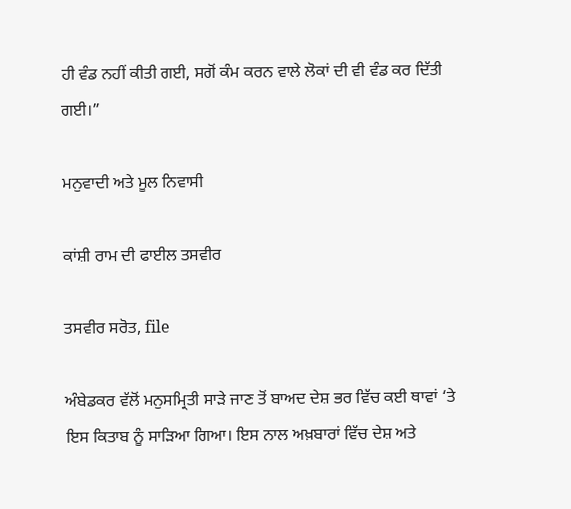ਹੀ ਵੰਡ ਨਹੀਂ ਕੀਤੀ ਗਈ, ਸਗੋਂ ਕੰਮ ਕਰਨ ਵਾਲੇ ਲੋਕਾਂ ਦੀ ਵੀ ਵੰਡ ਕਰ ਦਿੱਤੀ ਗਈ।”

ਮਨੁਵਾਦੀ ਅਤੇ ਮੂਲ ਨਿਵਾਸੀ

ਕਾਂਸ਼ੀ ਰਾਮ ਦੀ ਫਾਈਲ ਤਸਵੀਰ

ਤਸਵੀਰ ਸਰੋਤ, file

ਅੰਬੇਡਕਰ ਵੱਲੋਂ ਮਨੁਸਮ੍ਰਿਤੀ ਸਾੜੇ ਜਾਣ ਤੋਂ ਬਾਅਦ ਦੇਸ਼ ਭਰ ਵਿੱਚ ਕਈ ਥਾਵਾਂ ‘ਤੇ ਇਸ ਕਿਤਾਬ ਨੂੰ ਸਾੜਿਆ ਗਿਆ। ਇਸ ਨਾਲ ਅਖ਼ਬਾਰਾਂ ਵਿੱਚ ਦੇਸ਼ ਅਤੇ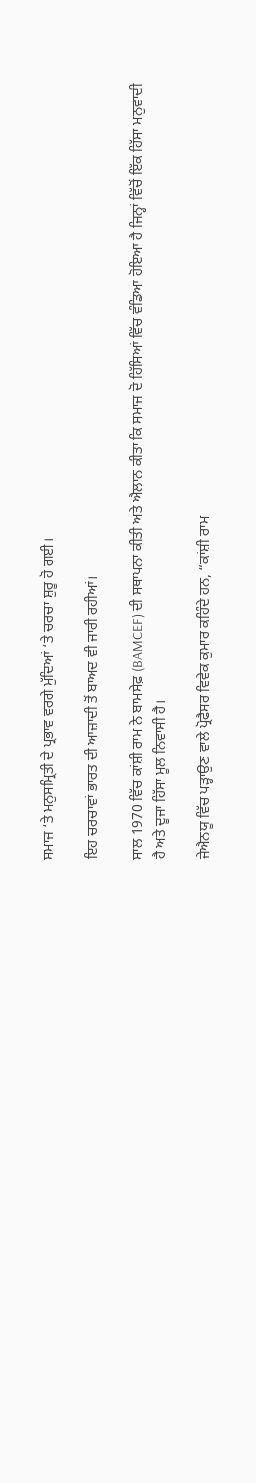ਸਮਾਜ ‘ਤੇ ਮਨੁਸਮ੍ਰਿਤੀ ਦੇ ਪ੍ਰਭਾਵ ਵਰਗੇ ਮੁੱਦਿਆਂ ‘ਤੇ ਚਰਚਾ ਸ਼ੁਰੂ ਹੋ ਗਈ।

ਇਹ ਚਰਚਾਵਾਂ ਭਾਰਤ ਦੀ ਆਜ਼ਾਦੀ ਤੋਂ ਬਾਅਦ ਵੀ ਜਾਰੀ ਰਹੀਆਂ।

ਸਾਲ 1970 ਵਿੱਚ ਕਾਂਸ਼ੀ ਰਾਮ ਨੇ ਬਾਮਸੇਫ਼ (BAMCEF) ਦੀ ਸਥਾਪਨਾ ਕੀਤੀ ਅਤੇ ਐਲਾਨ ਕੀਤਾ ਕਿ ਸਮਾਜ ਦੋ ਹਿੱਸਿਆਂ ਵਿੱਚ ਵੰਡਿਆ ਹੋਇਆ ਹੈ ਜਿਨ੍ਹਾਂ ਵਿੱਚੋਂ ਇੱਕ ਹਿੱਸਾ ਮਨੁਵਾਦੀ ਹੈ ਅਤੇ ਦੂਜਾ ਹਿੱਸਾ ਮੂਲ ਨਿਵਾਸੀ ਹੈ।

ਜੇਐਨਯੂ ਵਿੱਚ ਪੜ੍ਹਾਉਣ ਵਾਲੇ ਪ੍ਰੋਫੈਸਰ ਵਿਵੇਕ ਕੁਮਾਰ ਕਹਿੰਦੇ ਹਨ, “ਕਾਂਸ਼ੀ ਰਾਮ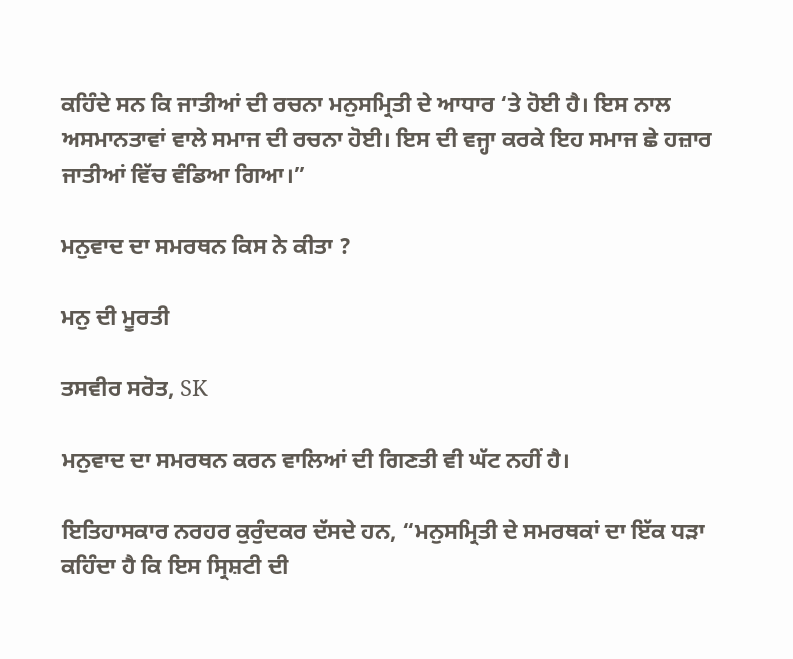ਕਹਿੰਦੇ ਸਨ ਕਿ ਜਾਤੀਆਂ ਦੀ ਰਚਨਾ ਮਨੁਸਮ੍ਰਿਤੀ ਦੇ ਆਧਾਰ ‘ਤੇ ਹੋਈ ਹੈ। ਇਸ ਨਾਲ ਅਸਮਾਨਤਾਵਾਂ ਵਾਲੇ ਸਮਾਜ ਦੀ ਰਚਨਾ ਹੋਈ। ਇਸ ਦੀ ਵਜ੍ਹਾ ਕਰਕੇ ਇਹ ਸਮਾਜ ਛੇ ਹਜ਼ਾਰ ਜਾਤੀਆਂ ਵਿੱਚ ਵੰਡਿਆ ਗਿਆ।”

ਮਨੁਵਾਦ ਦਾ ਸਮਰਥਨ ਕਿਸ ਨੇ ਕੀਤਾ ?

ਮਨੁ ਦੀ ਮੂਰਤੀ

ਤਸਵੀਰ ਸਰੋਤ, SK

ਮਨੁਵਾਦ ਦਾ ਸਮਰਥਨ ਕਰਨ ਵਾਲਿਆਂ ਦੀ ਗਿਣਤੀ ਵੀ ਘੱਟ ਨਹੀਂ ਹੈ।

ਇਤਿਹਾਸਕਾਰ ਨਰਹਰ ਕੁਰੁੰਦਕਰ ਦੱਸਦੇ ਹਨ, “ਮਨੁਸਮ੍ਰਿਤੀ ਦੇ ਸਮਰਥਕਾਂ ਦਾ ਇੱਕ ਧੜਾ ਕਹਿੰਦਾ ਹੈ ਕਿ ਇਸ ਸ੍ਰਿਸ਼ਟੀ ਦੀ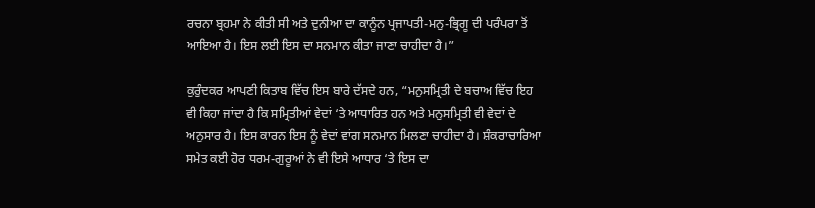ਰਚਨਾ ਬ੍ਰਹਮਾ ਨੇ ਕੀਤੀ ਸੀ ਅਤੇ ਦੁਨੀਆ ਦਾ ਕਾਨੂੰਨ ਪ੍ਰਜਾਪਤੀ-ਮਨੁ-ਭ੍ਰਿਗੂ ਦੀ ਪਰੰਪਰਾ ਤੋਂ ਆਇਆ ਹੈ। ਇਸ ਲਈ ਇਸ ਦਾ ਸਨਮਾਨ ਕੀਤਾ ਜਾਣਾ ਚਾਹੀਦਾ ਹੈ।”

ਕੁਰੁੰਦਕਰ ਆਪਣੀ ਕਿਤਾਬ ਵਿੱਚ ਇਸ ਬਾਰੇ ਦੱਸਦੇ ਹਨ, “ਮਨੁਸਮ੍ਰਿਤੀ ਦੇ ਬਚਾਅ ਵਿੱਚ ਇਹ ਵੀ ਕਿਹਾ ਜਾਂਦਾ ਹੈ ਕਿ ਸਮ੍ਰਿਤੀਆਂ ਵੇਦਾਂ ‘ਤੇ ਆਧਾਰਿਤ ਹਨ ਅਤੇ ਮਨੁਸਮ੍ਰਿਤੀ ਵੀ ਵੇਦਾਂ ਦੇ ਅਨੁਸਾਰ ਹੈ। ਇਸ ਕਾਰਨ ਇਸ ਨੂੰ ਵੇਦਾਂ ਵਾਂਗ ਸਨਮਾਨ ਮਿਲਣਾ ਚਾਹੀਦਾ ਹੈ। ਸ਼ੰਕਰਾਚਾਰਿਆ ਸਮੇਤ ਕਈ ਹੋਰ ਧਰਮ-ਗੁਰੂਆਂ ਨੇ ਵੀ ਇਸੇ ਆਧਾਰ ‘ਤੇ ਇਸ ਦਾ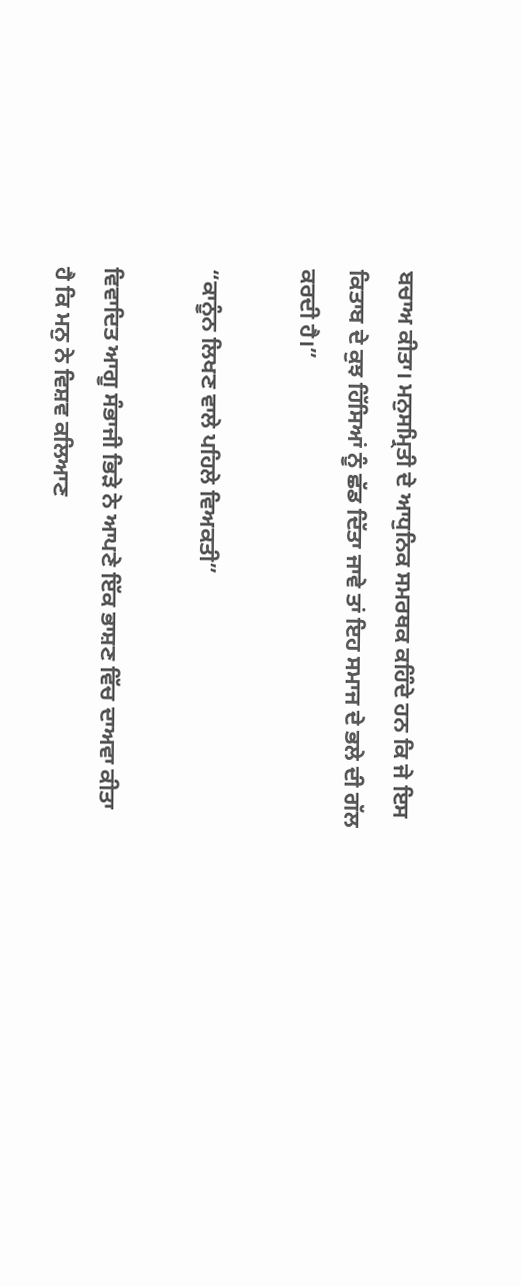ਬਚਾਅ ਕੀਤਾ। ਮਨੁਸਮ੍ਰਿਤੀ ਦੇ ਆਧੁਨਿਕ ਸਮਰਥਕ ਕਹਿੰਦੇ ਹਨ ਕਿ ਜੇ ਇਸ ਕਿਤਾਬ ਦੇ ਕੁਝ ਹਿੱਸਿਆਂ ਨੂੰ ਛੱਡ ਦਿੱਤਾ ਜਾਵੇ ਤਾਂ ਇਹ ਸਮਾਜ ਦੇ ਭਲੇ ਦੀ ਗੱਲ ਕਰਦੀ ਹੈ।”

“ਕਾਨੂੰਨ ਲਿਖਣ ਵਾਲੇ ਪਹਿਲੇ ਵਿਅਕਤੀ”

ਵਿਵਾਦਿਤ ਆਗੂ ਸੰਭਾਜੀ ਭਿੜੇ ਨੇ ਆਪਣੇ ਇੱਕ ਭਾਸ਼ਣ ਵਿੱਚ ਦਾਅਵਾ ਕੀਤਾ ਹੈ ਕਿ ਮਨੁ ਨੇ ਵਿਸ਼ਵ ਕਲਿਆਣ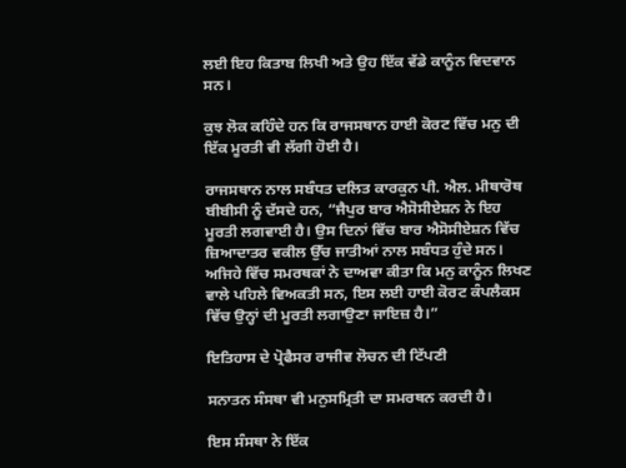ਲਈ ਇਹ ਕਿਤਾਬ ਲਿਖੀ ਅਤੇ ਉਹ ਇੱਕ ਵੱਡੇ ਕਾਨੂੰਨ ਵਿਦਵਾਨ ਸਨ।

ਕੁਝ ਲੋਕ ਕਹਿੰਦੇ ਹਨ ਕਿ ਰਾਜਸਥਾਨ ਹਾਈ ਕੋਰਟ ਵਿੱਚ ਮਨੁ ਦੀ ਇੱਕ ਮੂਰਤੀ ਵੀ ਲੱਗੀ ਹੋਈ ਹੈ।

ਰਾਜਸਥਾਨ ਨਾਲ ਸਬੰਧਤ ਦਲਿਤ ਕਾਰਕੁਨ ਪੀ. ਐਲ. ਮੀਥਾਰੋਥ ਬੀਬੀਸੀ ਨੂੰ ਦੱਸਦੇ ਹਨ, “ਜੈਪੁਰ ਬਾਰ ਐਸੋਸੀਏਸ਼ਨ ਨੇ ਇਹ ਮੂਰਤੀ ਲਗਵਾਈ ਹੈ। ਉਸ ਦਿਨਾਂ ਵਿੱਚ ਬਾਰ ਐਸੋਸੀਏਸ਼ਨ ਵਿੱਚ ਜ਼ਿਆਦਾਤਰ ਵਕੀਲ ਉੱਚ ਜਾਤੀਆਂ ਨਾਲ ਸਬੰਧਤ ਹੁੰਦੇ ਸਨ। ਅਜਿਹੇ ਵਿੱਚ ਸਮਰਥਕਾਂ ਨੇ ਦਾਅਵਾ ਕੀਤਾ ਕਿ ਮਨੁ ਕਾਨੂੰਨ ਲਿਖਣ ਵਾਲੇ ਪਹਿਲੇ ਵਿਅਕਤੀ ਸਨ, ਇਸ ਲਈ ਹਾਈ ਕੋਰਟ ਕੰਪਲੈਕਸ ਵਿੱਚ ਉਨ੍ਹਾਂ ਦੀ ਮੂਰਤੀ ਲਗਾਉਣਾ ਜਾਇਜ਼ ਹੈ।”

ਇਤਿਹਾਸ ਦੇ ਪ੍ਰੋਫੈਸਰ ਰਾਜੀਵ ਲੋਚਨ ਦੀ ਟਿੱਪਣੀ

ਸਨਾਤਨ ਸੰਸਥਾ ਵੀ ਮਨੁਸਮ੍ਰਿਤੀ ਦਾ ਸਮਰਥਨ ਕਰਦੀ ਹੈ।

ਇਸ ਸੰਸਥਾ ਨੇ ਇੱਕ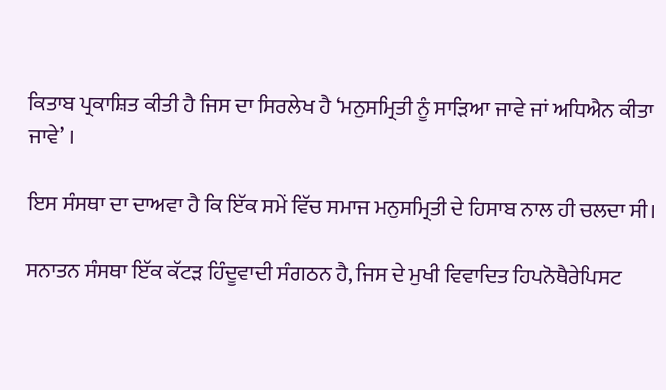ਕਿਤਾਬ ਪ੍ਰਕਾਸ਼ਿਤ ਕੀਤੀ ਹੈ ਜਿਸ ਦਾ ਸਿਰਲੇਖ ਹੈ ‘ਮਨੁਸਮ੍ਰਿਤੀ ਨੂੰ ਸਾੜਿਆ ਜਾਵੇ ਜਾਂ ਅਧਿਐਨ ਕੀਤਾ ਜਾਵੇ’ ।

ਇਸ ਸੰਸਥਾ ਦਾ ਦਾਅਵਾ ਹੈ ਕਿ ਇੱਕ ਸਮੇਂ ਵਿੱਚ ਸਮਾਜ ਮਨੁਸਮ੍ਰਿਤੀ ਦੇ ਹਿਸਾਬ ਨਾਲ ਹੀ ਚਲਦਾ ਸੀ।

ਸਨਾਤਨ ਸੰਸਥਾ ਇੱਕ ਕੱਟੜ ਹਿੰਦੂਵਾਦੀ ਸੰਗਠਨ ਹੈ, ਜਿਸ ਦੇ ਮੁਖੀ ਵਿਵਾਦਿਤ ਹਿਪਨੋਥੈਰੇਪਿਸਟ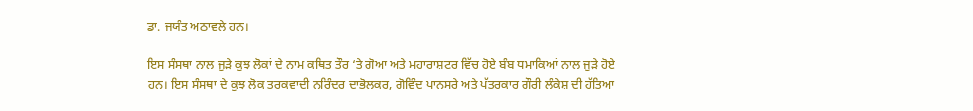ਡਾ. ਜਯੰਤ ਅਠਾਵਲੇ ਹਨ।

ਇਸ ਸੰਸਥਾ ਨਾਲ ਜੁੜੇ ਕੁਝ ਲੋਕਾਂ ਦੇ ਨਾਮ ਕਥਿਤ ਤੌਰ ‘ਤੇ ਗੋਆ ਅਤੇ ਮਹਾਰਾਸ਼ਟਰ ਵਿੱਚ ਹੋਏ ਬੰਬ ਧਮਾਕਿਆਂ ਨਾਲ ਜੁੜੇ ਹੋਏ ਹਨ। ਇਸ ਸੰਸਥਾ ਦੇ ਕੁਝ ਲੋਕ ਤਰਕਵਾਦੀ ਨਰਿੰਦਰ ਦਾਭੋਲਕਰ, ਗੋਵਿੰਦ ਪਾਨਸਰੇ ਅਤੇ ਪੱਤਰਕਾਰ ਗੌਰੀ ਲੰਕੇਸ਼ ਦੀ ਹੱਤਿਆ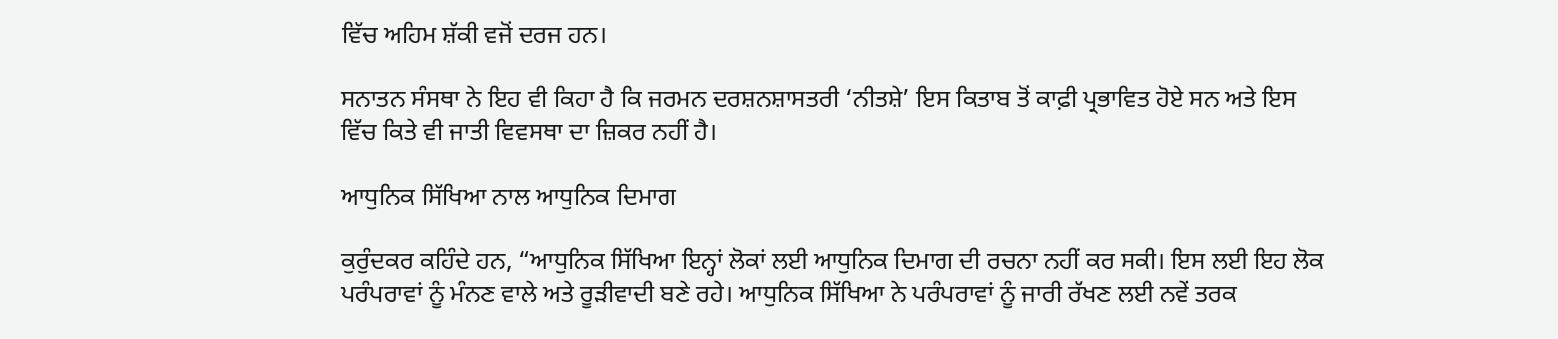ਵਿੱਚ ਅਹਿਮ ਸ਼ੱਕੀ ਵਜੋਂ ਦਰਜ ਹਨ।

ਸਨਾਤਨ ਸੰਸਥਾ ਨੇ ਇਹ ਵੀ ਕਿਹਾ ਹੈ ਕਿ ਜਰਮਨ ਦਰਸ਼ਨਸ਼ਾਸਤਰੀ ‘ਨੀਤਸ਼ੇ’ ਇਸ ਕਿਤਾਬ ਤੋਂ ਕਾਫ਼ੀ ਪ੍ਰਭਾਵਿਤ ਹੋਏ ਸਨ ਅਤੇ ਇਸ ਵਿੱਚ ਕਿਤੇ ਵੀ ਜਾਤੀ ਵਿਵਸਥਾ ਦਾ ਜ਼ਿਕਰ ਨਹੀਂ ਹੈ।

ਆਧੁਨਿਕ ਸਿੱਖਿਆ ਨਾਲ ਆਧੁਨਿਕ ਦਿਮਾਗ

ਕੁਰੁੰਦਕਰ ਕਹਿੰਦੇ ਹਨ, “ਆਧੁਨਿਕ ਸਿੱਖਿਆ ਇਨ੍ਹਾਂ ਲੋਕਾਂ ਲਈ ਆਧੁਨਿਕ ਦਿਮਾਗ ਦੀ ਰਚਨਾ ਨਹੀਂ ਕਰ ਸਕੀ। ਇਸ ਲਈ ਇਹ ਲੋਕ ਪਰੰਪਰਾਵਾਂ ਨੂੰ ਮੰਨਣ ਵਾਲੇ ਅਤੇ ਰੂੜੀਵਾਦੀ ਬਣੇ ਰਹੇ। ਆਧੁਨਿਕ ਸਿੱਖਿਆ ਨੇ ਪਰੰਪਰਾਵਾਂ ਨੂੰ ਜਾਰੀ ਰੱਖਣ ਲਈ ਨਵੇਂ ਤਰਕ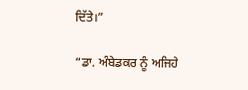ਦਿੱਤੇ।”

“ਡਾ. ਅੰਬੇਡਕਰ ਨੂੰ ਅਜਿਹੇ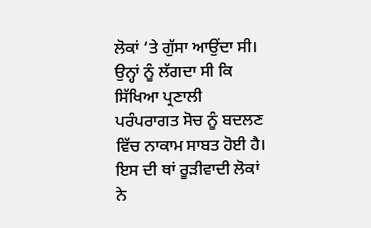ਲੋਕਾਂ ‘ਤੇ ਗੁੱਸਾ ਆਉਂਦਾ ਸੀ। ਉਨ੍ਹਾਂ ਨੂੰ ਲੱਗਦਾ ਸੀ ਕਿ ਸਿੱਖਿਆ ਪ੍ਰਣਾਲੀ ਪਰੰਪਰਾਗਤ ਸੋਚ ਨੂੰ ਬਦਲਣ ਵਿੱਚ ਨਾਕਾਮ ਸਾਬਤ ਹੋਈ ਹੈ। ਇਸ ਦੀ ਥਾਂ ਰੂੜੀਵਾਦੀ ਲੋਕਾਂ ਨੇ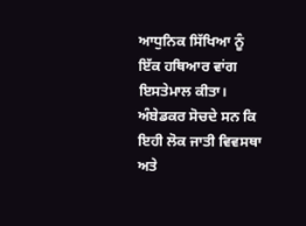ਆਧੁਨਿਕ ਸਿੱਖਿਆ ਨੂੰ ਇੱਕ ਹਥਿਆਰ ਵਾਂਗ ਇਸਤੇਮਾਲ ਕੀਤਾ। ਅੰਬੇਡਕਰ ਸੋਚਦੇ ਸਨ ਕਿ ਇਹੀ ਲੋਕ ਜਾਤੀ ਵਿਵਸਥਾ ਅਤੇ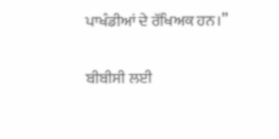ਪਾਖੰਡੀਆਂ ਦੇ ਰੱਖਿਅਕ ਹਨ।”

ਬੀਬੀਸੀ ਲਈ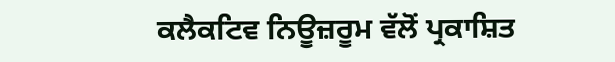ਕਲੈਕਟਿਵ ਨਿਊਜ਼ਰੂਮ ਵੱਲੋਂ ਪ੍ਰਕਾਸ਼ਿਤ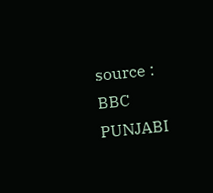source : BBC PUNJABI